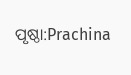ପୃଷ୍ଠା:Prachina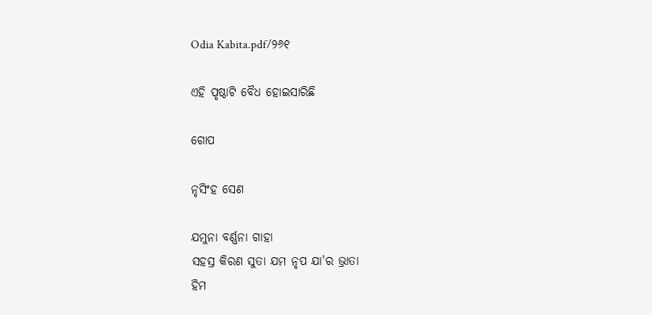Odia Kabita.pdf/୨୬୧

ଏହି ପୃଷ୍ଠାଟି ବୈଧ ହୋଇସାରିଛି

ଗୋପ

ନୃସିଂହ ସେଣ

ଯମୁନା ବର୍ଣ୍ଣନା ଗାହା
ସହସ୍ର କିରଣ ସୁତା ଯମ ନୃପ ଯା'ର ଭ୍ରାତା
ହିମ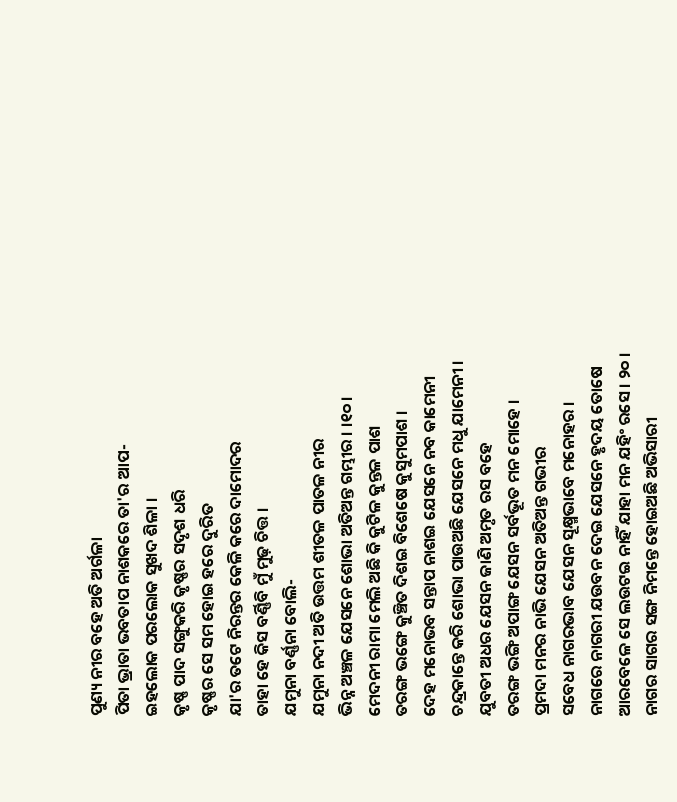ପୁଣ୍ୟ ନୀର ବହେ ଅତି ଅର୍ଗଳା
ପିତା ଭ୍ରାତା ଭବତାପ ନାଶକରେ ତା'ର ଆପ-
ଇହଲୋକ ପରଲୋକ ସୁଖଦ ଶିଳା ।
କୃଷ୍ଣ ପାଦ ସଙ୍ଗୁକରି କୃଷ୍ଣର ସଦୃଶ ଧରି
କୃଷ୍ଣର ସେ ସମ ହୋଇ ହରେ ଦୁରିତ
ଯା'ର ତ‌ଟେ ନିରନ୍ତର କେଳି କରେ ଦାମୋଦର
ତାହା ହେ କିସ ବର୍ଣ୍ଣିବି ମୁଁ ମୁଢ଼ ଚିତ୍ତ ।
ଯମୁନା ବର୍ଣ୍ଣନା ବୋଲି-
ଯମୁନା ନଦୀ ଅତି ଉତ୍ତମ ଶୀତଳ ପାତଳ ନୀର
ଭିନ୍ନ ଅଞ୍ଚଳ ଯେସନେ ଶୋଭା ଅତିଅନ୍ତ ଗମ୍ଭୀର । ।୧୦।
ମେଦନୀ ରାମା ମେଲି ଅଛି କି କୁଟିଳ କୁନ୍ତଳ ପାଶ
ତରଙ୍ଗ ଭଙ୍ଗେ କୁଞ୍ଚିତ ଦିଶଇ ବିଶେଷେ କୁସୁମପାଶ ।
ଦେହ ମନୋଭବ ସନ୍ତାପ ନାଶଇ ଯେସନେ ନବ କାମେନୀ
ଚନ୍ଦ୍ରକାନ୍ତେ କରି ଶୋଭା ପାଉଅଛି ଯେସନେ ମଧୁ ଯାମେନୀ ।
ଯୁବତୀ ଅଧର ଯେସନ ଜାଣି ଅମୃତ ରସ ବହେ
ତରଙ୍ଗ ଭଙ୍ଗି ଅପାଙ୍ଗ ଯେସନ ସର୍ବଭୂତ ମନ ମୋହେ ।
ପ୍ରମଦା ମନର ନାଭି ଯେସନ ଅତିଅନ୍ତ ଗଭୀର
ସବେଧ ନାଗରଭାବ ଯେସନ ସୂକ୍ଷ୍ମଭାବେ ମନୋହର ।
ନାଗରେ ନାଗରୀ ଯଉବନ ଦେଇ ଯେସନେ ହୃଦୟ ତୋଷେ
ଆରବେଳେ ସେ ଲଉଟଇ ନାହିଁ ଯାହା ମନ ଯହିଂ ରସେ । ୨୦ ।
ନାଗର ସାଗର ସଙ୍ଗ ନିମନ୍ତେ ହୋଇଅଛି ଅଭିସାରୀ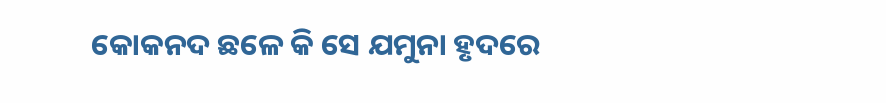କୋକନଦ ଛଳେ କି ସେ ଯମୁନା ହୃଦରେ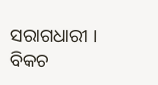ସରାଗଧାରୀ ।
ବିକଚ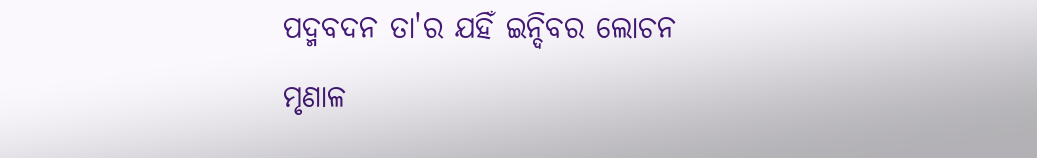ପଦ୍ମବଦନ ତା'ର ଯହିଁ ଇନ୍ଦିବର ଲୋଚନ
ମୃଣାଳ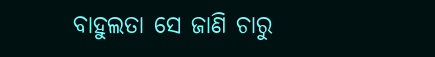ବାହୁଲତା ସେ ଜାଣି ଚାରୁ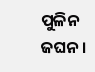ପୁଳିନ ଜଘନ ।